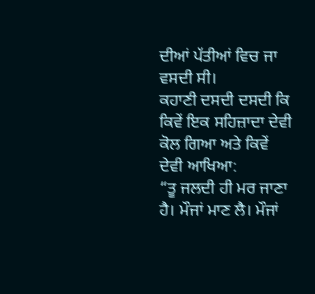ਦੀਆਂ ਪੱਤੀਆਂ ਵਿਚ ਜਾ ਵਸਦੀ ਸੀ।
ਕਹਾਣੀ ਦਸਦੀ ਦਸਦੀ ਕਿ ਕਿਵੇਂ ਇਕ ਸਹਿਜ਼ਾਦਾ ਦੇਵੀ ਕੋਲ ਗਿਆ ਅਤੇ ਕਿਵੇਂ ਦੇਵੀ ਆਖਿਆ:
“ਤੂ ਜਲਦੀ ਹੀ ਮਰ ਜਾਣਾ ਹੈ। ਮੌਜਾਂ ਮਾਣ ਲੈ। ਮੌਜਾਂ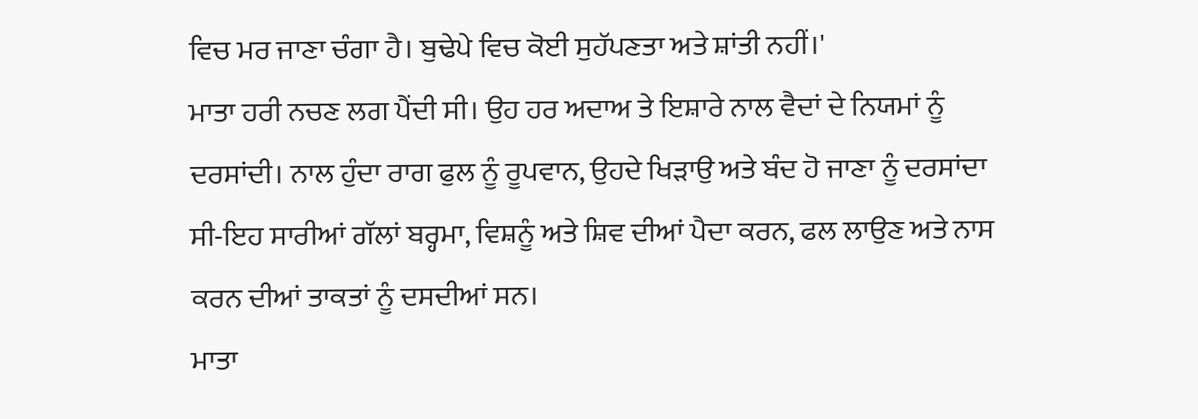ਵਿਚ ਮਰ ਜਾਣਾ ਚੰਗਾ ਹੈ। ਬੁਢੇਪੇ ਵਿਚ ਕੋਈ ਸੁਹੱਪਣਤਾ ਅਤੇ ਸ਼ਾਂਤੀ ਨਹੀਂ।'
ਮਾਤਾ ਹਰੀ ਨਚਣ ਲਗ ਪੈਂਦੀ ਸੀ। ਉਹ ਹਰ ਅਦਾਅ ਤੇ ਇਸ਼ਾਰੇ ਨਾਲ ਵੈਦਾਂ ਦੇ ਨਿਯਮਾਂ ਨੂੰ ਦਰਸਾਂਦੀ। ਨਾਲ ਹੁੰਦਾ ਰਾਗ ਫੁਲ ਨੂੰ ਰੂਪਵਾਨ, ਉਹਦੇ ਖਿੜਾਉ ਅਤੇ ਬੰਦ ਹੋ ਜਾਣਾ ਨੂੰ ਦਰਸਾਂਦਾ ਸੀ-ਇਹ ਸਾਰੀਆਂ ਗੱਲਾਂ ਬਰ੍ਹਮਾ, ਵਿਸ਼ਨੂੰ ਅਤੇ ਸ਼ਿਵ ਦੀਆਂ ਪੈਦਾ ਕਰਨ, ਫਲ ਲਾਉਣ ਅਤੇ ਨਾਸ ਕਰਨ ਦੀਆਂ ਤਾਕਤਾਂ ਨੂੰ ਦਸਦੀਆਂ ਸਨ।
ਮਾਤਾ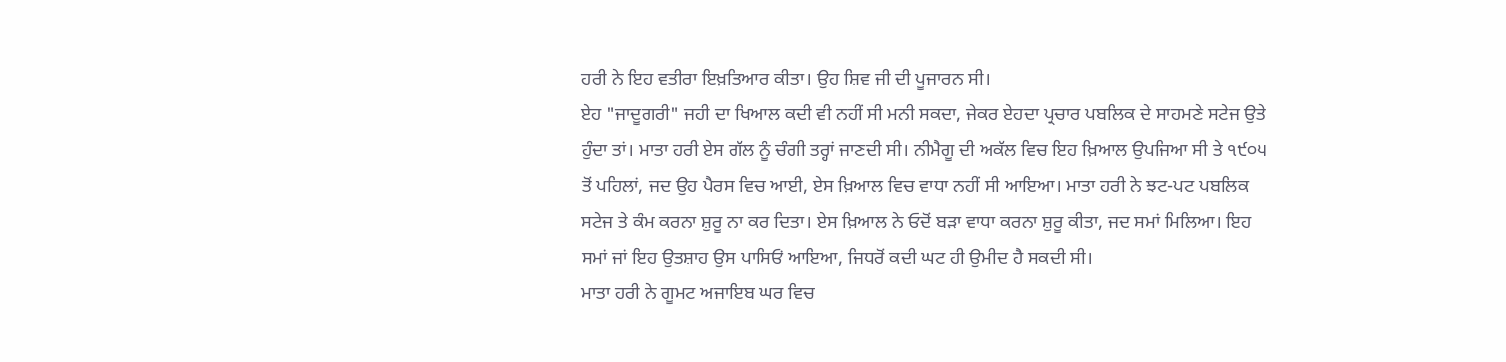ਹਰੀ ਨੇ ਇਹ ਵਤੀਰਾ ਇਖ਼ਤਿਆਰ ਕੀਤਾ। ਉਹ ਸ਼ਿਵ ਜੀ ਦੀ ਪੂਜਾਰਨ ਸੀ।
ਏਹ "ਜਾਦੂਗਰੀ" ਜਹੀ ਦਾ ਖਿਆਲ ਕਦੀ ਵੀ ਨਹੀਂ ਸੀ ਮਨੀ ਸਕਦਾ, ਜੇਕਰ ਏਹਦਾ ਪ੍ਰਚਾਰ ਪਬਲਿਕ ਦੇ ਸਾਹਮਣੇ ਸਟੇਜ ਉਤੇ ਹੁੰਦਾ ਤਾਂ। ਮਾਤਾ ਹਰੀ ਏਸ ਗੱਲ ਨੂੰ ਚੰਗੀ ਤਰ੍ਹਾਂ ਜਾਣਦੀ ਸੀ। ਨੀਮੈਗੂ ਦੀ ਅਕੱਲ ਵਿਚ ਇਹ ਖ਼ਿਆਲ ਉਪਜਿਆ ਸੀ ਤੇ ੧੯੦੫ ਤੋਂ ਪਹਿਲਾਂ, ਜਦ ਉਹ ਪੈਰਸ ਵਿਚ ਆਈ, ਏਸ ਖ਼ਿਆਲ ਵਿਚ ਵਾਧਾ ਨਹੀਂ ਸੀ ਆਇਆ। ਮਾਤਾ ਹਰੀ ਨੇ ਝਟ-ਪਟ ਪਬਲਿਕ ਸਟੇਜ ਤੇ ਕੰਮ ਕਰਨਾ ਸ਼ੁਰੂ ਨਾ ਕਰ ਦਿਤਾ। ਏਸ ਖ਼ਿਆਲ ਨੇ ਓਦੋਂ ਬੜਾ ਵਾਧਾ ਕਰਨਾ ਸ਼ੁਰੂ ਕੀਤਾ, ਜਦ ਸਮਾਂ ਮਿਲਿਆ। ਇਹ ਸਮਾਂ ਜਾਂ ਇਹ ਉਤਸ਼ਾਹ ਉਸ ਪਾਸਿਓਂ ਆਇਆ, ਜਿਧਰੋਂ ਕਦੀ ਘਟ ਹੀ ਉਮੀਦ ਹੈ ਸਕਦੀ ਸੀ।
ਮਾਤਾ ਹਰੀ ਨੇ ਗੂਮਟ ਅਜਾਇਬ ਘਰ ਵਿਚ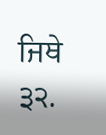ਜਿਥੇ
੩੨.